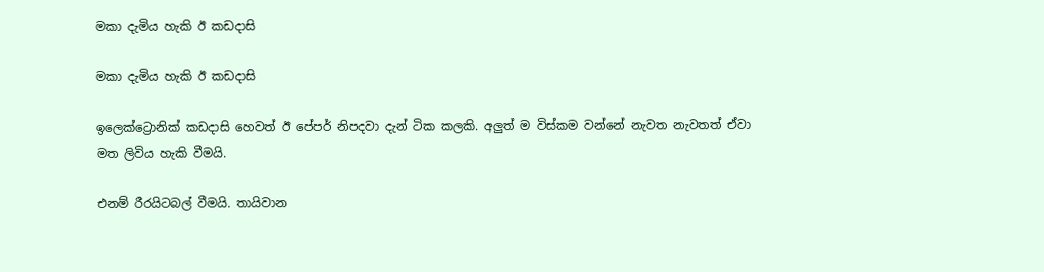මකා දැමිය හැකි ඊ කඩදාසි

මකා දැමිය හැකි ඊ කඩදාසි

ඉලෙක්ට්‍රොනික් කඩදාසි හෙවත් ඊ පේපර් නිපදවා දැන් ටික කලකි. අලුත් ම විස්කම වන්නේ නැවත නැවතත් ඒවා මත ලිවිය හැකි වීමයි.

එනම් රීරයිටබල් වීමයි. තායිවාන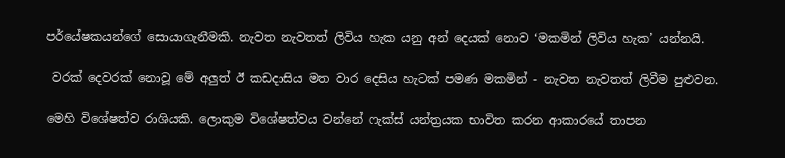පර්යේෂකයන්ගේ සොයාගැනීමකි. නැවත නැවතත් ලිවිය හැක යනු අන් දෙයක් නොව ‘මකමින් ලිවිය හැක’ යන්නයි.

 වරක් දෙවරක් නොවූ මේ අලුත් ඊ කඩදාසිය මත වාර දෙසිය හැටක් පමණ මකමින් - නැවත නැවතත් ලිවීම පුළුවන.

මෙහි විශේෂත්ව රාශියකි. ලොකුම විශේෂත්වය වන්නේ ෆැක්ස් යන්ත්‍රයක භාවිත කරන ආකාරයේ තාපන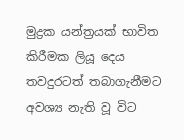මුද්‍රක යන්ත්‍රයක් භාවිත කිරීමක ලියූ දෙය තවදුරටත් තබාගැනීමට අවශ්‍ය නැති වූ විට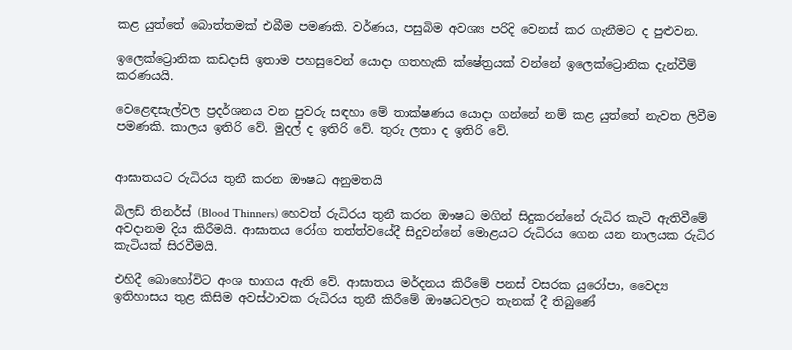කළ යුත්තේ බොත්තමක් එබීම පමණකි. වර්ණය, පසුබිම අවශ්‍ය පරිදි වෙනස් කර ගැනීමට ද පුළුවන.

ඉලෙක්ට්‍රොනික කඩදාසි ඉතාම පහසුවෙන් යොදා ගතහැකි ක්ෂේත්‍රයක් වන්නේ ඉලෙක්ට්‍රොනික දැන්වීම් කරණයයි.

වෙළෙඳසැල්වල ප්‍රදර්ශනය වන පුවරු සඳහා මේ තාක්ෂණය යොදා ගන්නේ නම් කළ යුත්තේ නැවත ලිවීම පමණකි. කාලය ඉතිරි වේ. මුදල් ද ඉතිරි වේ. තුරු ලතා ද ඉතිරි වේ.


ආඝාතයට රුධිරය තුනී කරන ඖෂධ අනුමතයි

බිලඩ් තිනර්ස් (Blood Thinners) හෙවත් රුධිරය තුනී කරන ඖෂධ මගින් සිදුකරන්නේ රුධිර කැටි ඇතිවීමේ අවදානම දිය කිරීමයි. ආඝාතය රෝග තත්ත්වයේදී සිදුවන්නේ මොළයට රුධිරය ගෙන යන නාලයක රුධිර කැටියක් සිරවීමයි.

එහිදී බොහෝවිට අංශ භාගය ඇති වේ. ආඝාතය මර්දනය කිරීමේ පනස් වසරක යුරෝපා, වෛද්‍ය ඉතිහාසය තුළ කිසිම අවස්ථාවක රුධිරය තුනී කිරීමේ ඖෂධවලට තැනක් දී තිබුණේ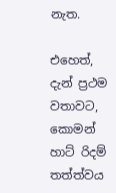නැත.

එහෙත්, දැන් ප්‍රථම වතාවට, කොමන් හාට් රිදම් තත්ත්වය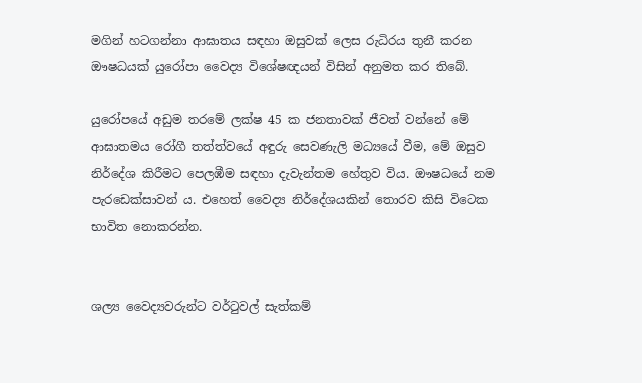මගින් හටගන්නා ආඝාතය සඳහා ඔසුවක් ලෙස රුධිරය තුනී කරන ඖෂධයක් යුරෝපා වෛද්‍ය විශේෂඥයන් විසින් අනුමත කර තිබේ.

යුරෝපයේ අඩුම තරමේ ලක්ෂ 45 ක ජනතාවක් ජීවත් වන්නේ මේ ආඝාතමය රෝගී තත්ත්වයේ අඳුරු සෙවණැලි මධ්‍යයේ වීම, මේ ඔසුව නිර්දේශ කිරීමට පෙලඹීම සඳහා දැවැන්තම හේතුව විය. ඖෂධයේ නම පැරඩෙක්සාවන් ය. එහෙත් වෛද්‍ය නිර්දේශයකින් තොරව කිසි විටෙක භාවිත නොකරන්න.


ශල්‍ය වෛද්‍යවරුන්ට වර්ටුවල් සැත්කම්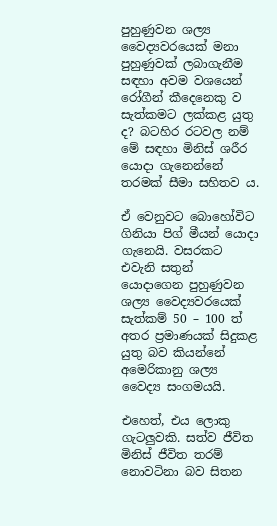පුහුණුවන ශල්‍ය වෛද්‍යවරයෙක් මනා පුහුණුවක් ලබාගැනීම සඳහා අවම වශයෙන් රෝගීන් කීදෙනෙකු ව සැත්කමට ලක්කළ යුතු ද? බටහිර රටවල නම් මේ සඳහා මිනිස් ශරීර යොදා ගැනෙන්නේ තරමක් සීමා සහිතව ය.

ඒ වෙනුවට බොහෝවිට ගිනියා පිග් මීයන් යොදා ගැනෙයි. වසරකට එවැනි සතුන් යොදාගෙන පුහුණුවන ශල්‍ය වෛද්‍යවරයෙක් සැත්කම් 50 – 100 ත් අතර ප්‍රමාණයක් සිදුකළ යුතු බව කියන්නේ අමෙරිකානු ශල්‍ය වෛද්‍ය සංගමයයි.

එහෙත්, එය ලොකු ගැටලුවකි. සත්ව ජීවිත මිනිස් ජීවිත තරම් නොවටිනා බව සිතන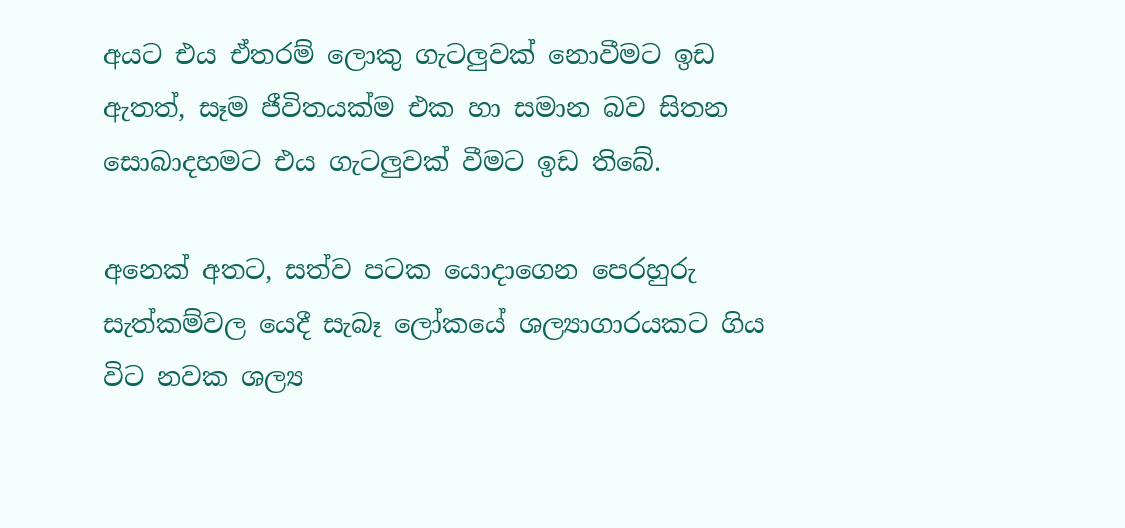අයට එය ඒතරම් ලොකු ගැටලුවක් නොවීමට ඉඩ ඇතත්, සෑම ජීවිතයක්ම එක හා සමාන බව සිතන සොබාදහමට එය ගැටලුවක් වීමට ඉඩ තිබේ.

අනෙක් අතට, සත්ව පටක යොදාගෙන පෙරහුරු සැත්කම්වල යෙදී සැබෑ ලෝකයේ ශල්‍යාගාරයකට ගිය විට නවක ශල්‍ය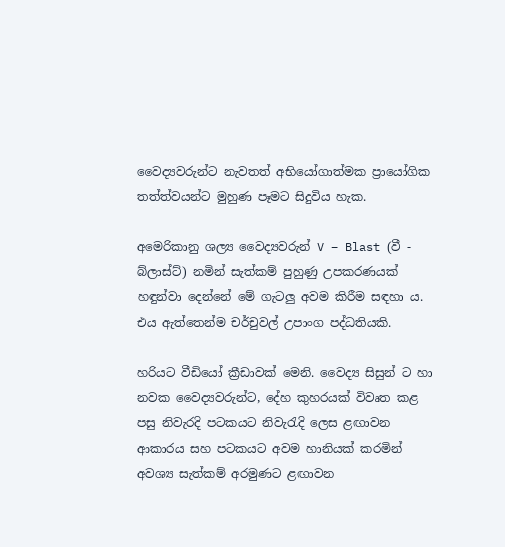වෛද්‍යවරුන්ට නැවතත් අභියෝගාත්මක ප්‍රායෝගික තත්ත්වයන්ට මුහුණ පෑමට සිදුවිය හැක.

අමෙරිකානු ශල්‍ය වෛද්‍යවරුන් V – Blast (වී - බ්ලාස්ට්) නමින් සැත්කම් පුහුණු උපකරණයක් හඳුන්වා දෙන්නේ මේ ගැටලු අවම කිරීම සඳහා ය. එය ඇත්තෙන්ම චර්චුවල් උපාංග පද්ධතියකි.

හරියට වීඩියෝ ක්‍රීඩාවක් මෙනි. වෛද්‍ය සිසුන් ට හා නවක වෛද්‍යවරුන්ට, දේහ කුහරයක් විවෘත කළ පසු නිවැරදි පටකයට නිවැරැදි ලෙස ළඟාවන ආකාරය සහ පටකයට අවම හානියක් කරමින් අවශ්‍ය සැත්කම් අරමුණට ළඟාවන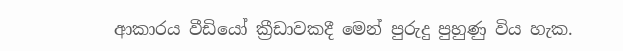ආකාරය වීඩියෝ ක්‍රීඩාවකදී මෙන් පුරුදු පුහුණු විය හැක.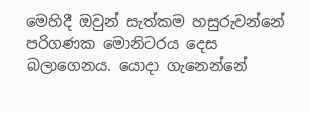මෙහිදී ඔවුන් සැත්කම හසුරුවන්නේ පරිගණක මොනිටරය දෙස බලාගෙනය. යොදා ගැනෙන්නේ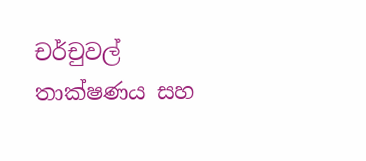චර්චුවල් තාක්ෂණය සහ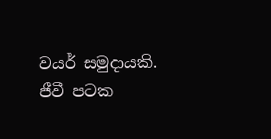වයර් සමුදායකි. ජීවී පටක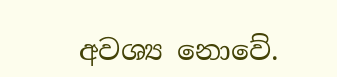අවශ්‍ය නොවේ.